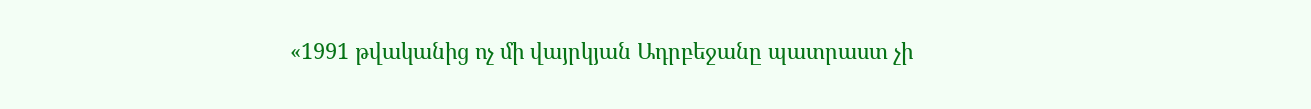«1991 թվականից ոչ մի վայրկյան Ադրբեջանը պատրաստ չի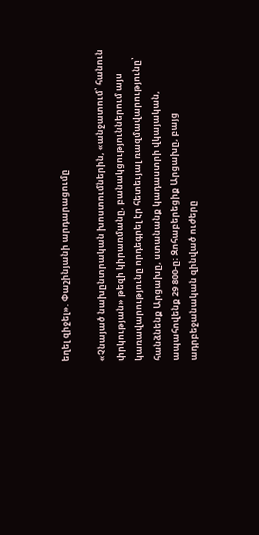եղել զիջել». Փաշինյանի արդարացումը

«Չնայած նախընտրական խոստումներին, «անջատում՝ հանուն փրկության» թեզի կիրառմանը, բանակցություններում այս կառավարությունը որդեգրել էր հետեւյալ ռազմավարությունը՝ հանձնենք Արցախը, ստանանք կադաստրի վկայական, ապահովենք 29 800-ը։ Զոհաբերեցիք Արցախը, բայց ադրբեջանական զինված ուժերը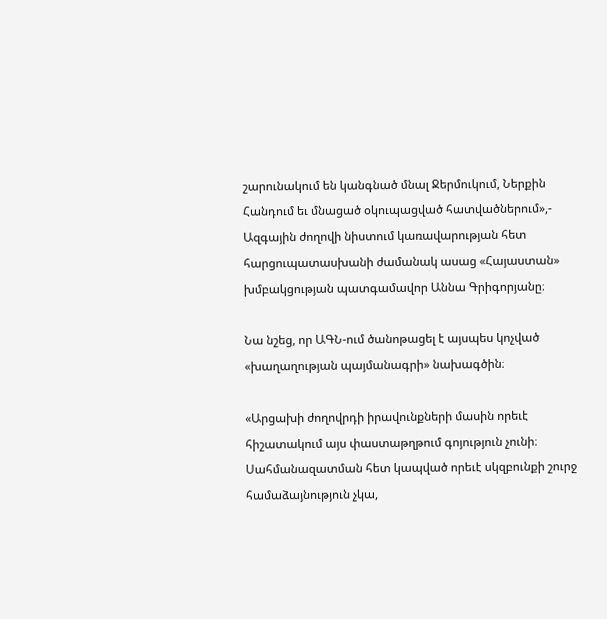շարունակում են կանգնած մնալ Ջերմուկում, Ներքին Հանդում եւ մնացած օկուպացված հատվածներում»,- Ազգային ժողովի նիստում կառավարության հետ հարցուպատասխանի ժամանակ ասաց «Հայաստան» խմբակցության պատգամավոր Աննա Գրիգորյանը։

Նա նշեց, որ ԱԳՆ-ում ծանոթացել է այսպես կոչված «խաղաղության պայմանագրի» նախագծին։

«Արցախի ժողովրդի իրավունքների մասին որեւէ հիշատակում այս փաստաթղթում գոյություն չունի։ Սահմանազատման հետ կապված որեւէ սկզբունքի շուրջ համաձայնություն չկա,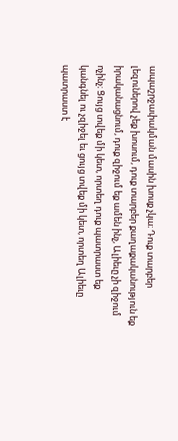ապաշրջափակման մասին խոսք չկա։ Դուք տարբեր լեզուներով չեք խոսում, դուք տարբեր քաղաքականություն եք իրականացնում, դուք զիջում եք ամեն ինչ, Ալիեւը չի զիջում ոչինչ։ Ցույց տվեք մի կետ, որտեղ դուք պատրաստ եք կանգնել ու չզիջել եւ ցույց տվեք մի կետ, որտեղ Ալիեւը պատրաստ է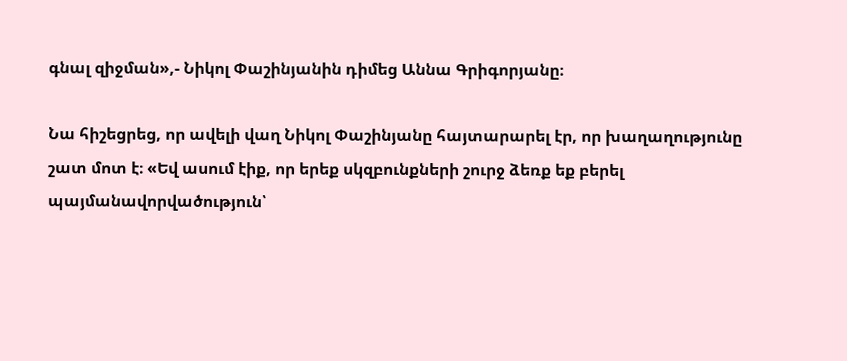գնալ զիջման»,- Նիկոլ Փաշինյանին դիմեց Աննա Գրիգորյանը։

Նա հիշեցրեց, որ ավելի վաղ Նիկոլ Փաշինյանը հայտարարել էր, որ խաղաղությունը շատ մոտ է։ «Եվ ասում էիք, որ երեք սկզբունքների շուրջ ձեռք եք բերել պայմանավորվածություն՝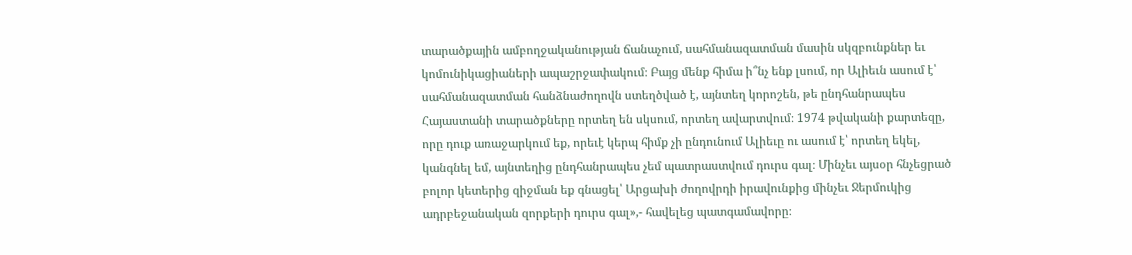տարածքային ամբողջականության ճանաչում, սահմանազատման մասին սկզբունքներ եւ կոմունիկացիաների ապաշրջափակում։ Բայց մենք հիմա ի՞նչ ենք լսում, որ Ալիեւն ասում է՝ սահմանազատման հանձնաժողովն ստեղծված է, այնտեղ կորոշեն, թե ընդհանրապես Հայաստանի տարածքները որտեղ են սկսում, որտեղ ավարտվում։ 1974 թվականի քարտեզը, որը դուք առաջարկում եք, որեւէ կերպ հիմք չի ընդունում Ալիեւը ու ասում է՝ որտեղ եկել, կանգնել եմ, այնտեղից ընդհանրապես չեմ պատրաստվում դուրս գալ։ Մինչեւ այսօր հնչեցրած բոլոր կետերից զիջման եք գնացել՝ Արցախի ժողովրդի իրավունքից մինչեւ Ջերմուկից ադրբեջանական զորքերի դուրս գալ»,- հավելեց պատգամավորը։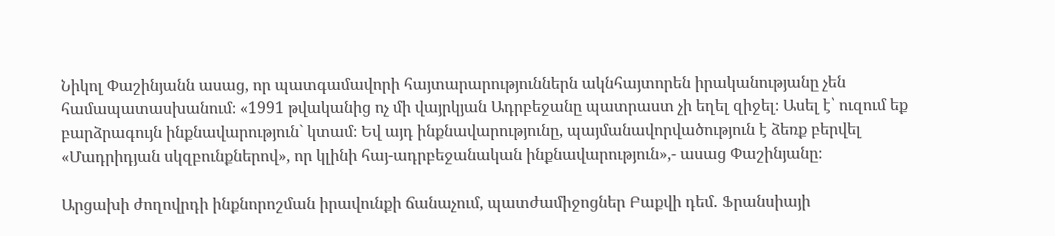Նիկոլ Փաշինյանն ասաց, որ պատգամավորի հայտարարություններն ակնհայտորեն իրականությանը չեն համապատասխանում։ «1991 թվականից ոչ մի վայրկյան Ադրբեջանը պատրաստ չի եղել զիջել։ Ասել է՝ ուզում եք բարձրագույն ինքնավարություն` կտամ։ Եվ այդ ինքնավարությունը, պայմանավորվածություն է ձեռք բերվել «Մադրիդյան սկզբունքներով», որ կլինի հայ-ադրբեջանական ինքնավարություն»,- ասաց Փաշինյանը։

Արցախի ժողովրդի ինքնորոշման իրավունքի ճանաչում, պատժամիջոցներ Բաքվի դեմ․ Ֆրանսիայի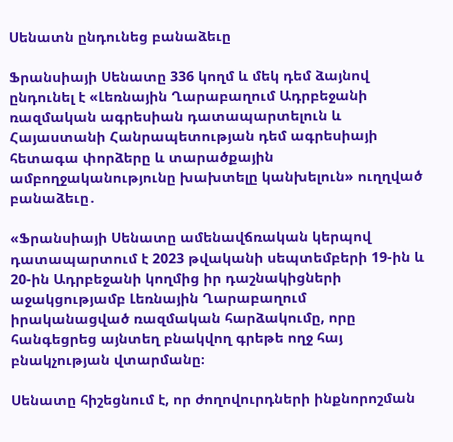Սենատն ընդունեց բանաձեւը

Ֆրանսիայի Սենատը 336 կողմ և մեկ դեմ ձայնով ընդունել է «Լեռնային Ղարաբաղում Ադրբեջանի ռազմական ագրեսիան դատապարտելուն և Հայաստանի Հանրապետության դեմ ագրեսիայի հետագա փորձերը և տարածքային ամբողջականությունը խախտելը կանխելուն» ուղղված բանաձեւը․

«Ֆրանսիայի Սենատը ամենավճռական կերպով դատապարտում է 2023 թվականի սեպտեմբերի 19-ին և 20-ին Ադրբեջանի կողմից իր դաշնակիցների աջակցությամբ Լեռնային Ղարաբաղում իրականացված ռազմական հարձակումը, որը հանգեցրեց այնտեղ բնակվող գրեթե ողջ հայ բնակչության վտարմանը։

Սենատը հիշեցնում է, որ ժողովուրդների ինքնորոշման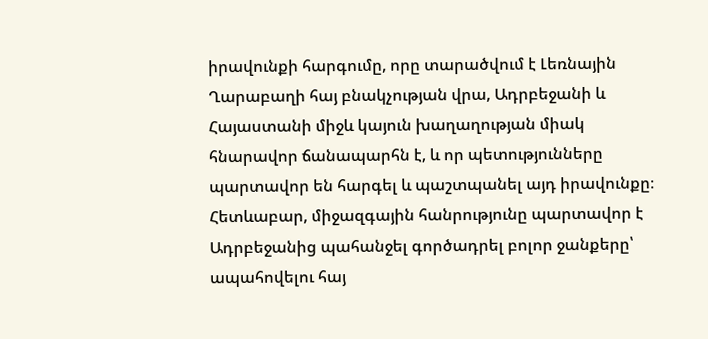իրավունքի հարգումը, որը տարածվում է Լեռնային Ղարաբաղի հայ բնակչության վրա, Ադրբեջանի և Հայաստանի միջև կայուն խաղաղության միակ հնարավոր ճանապարհն է, և որ պետությունները պարտավոր են հարգել և պաշտպանել այդ իրավունքը։ Հետևաբար, միջազգային հանրությունը պարտավոր է Ադրբեջանից պահանջել գործադրել բոլոր ջանքերը՝ ապահովելու հայ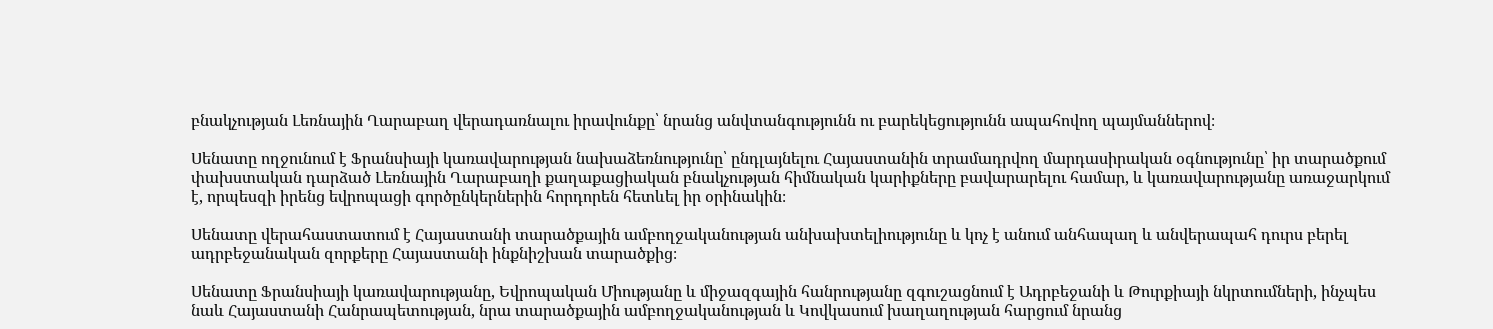բնակչության Լեռնային Ղարաբաղ վերադառնալու իրավունքը՝ նրանց անվտանգությունն ու բարեկեցությունն ապահովող պայմաններով։

Սենատը ողջունում է Ֆրանսիայի կառավարության նախաձեռնությունը՝ ընդլայնելու Հայաստանին տրամադրվող մարդասիրական օգնությունը՝ իր տարածքում փախստական դարձած Լեռնային Ղարաբաղի քաղաքացիական բնակչության հիմնական կարիքները բավարարելու համար, և կառավարությանը առաջարկում է, որպեսզի իրենց եվրոպացի գործընկերներին հորդորեն հետևել իր օրինակին։

Սենատը վերահաստատում է Հայաստանի տարածքային ամբողջականության անխախտելիությունը և կոչ է անում անհապաղ և անվերապահ դուրս բերել ադրբեջանական զորքերը Հայաստանի ինքնիշխան տարածքից։

Սենատը Ֆրանսիայի կառավարությանը, Եվրոպական Միությանը և միջազգային հանրությանը զգուշացնում է Ադրբեջանի և Թուրքիայի նկրտումների, ինչպես նաև Հայաստանի Հանրապետության, նրա տարածքային ամբողջականության և Կովկասում խաղաղության հարցում նրանց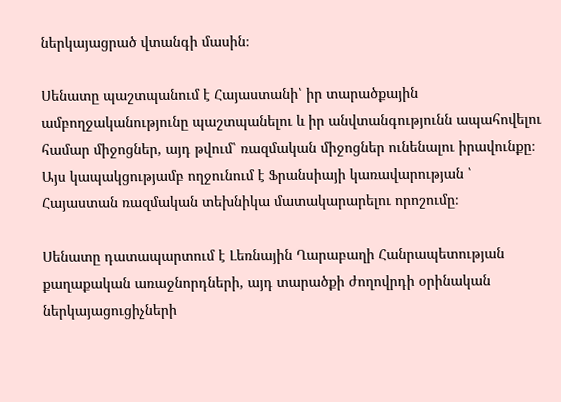ներկայացրած վտանգի մասին։

Սենատը պաշտպանում է Հայաստանի՝ իր տարածքային ամբողջականությունը պաշտպանելու և իր անվտանգությունն ապահովելու համար միջոցներ, այդ թվում՝ ռազմական միջոցներ ունենալու իրավունքը։ Այս կապակցությամբ ողջունում է Ֆրանսիայի կառավարության ՝ Հայաստան ռազմական տեխնիկա մատակարարելու որոշումը։

Սենատը դատապարտում է Լեռնային Ղարաբաղի Հանրապետության քաղաքական առաջնորդների, այդ տարածքի ժողովրդի օրինական ներկայացուցիչների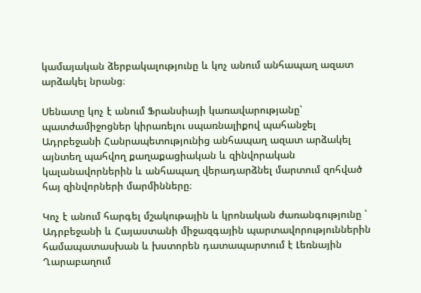կամայական ձերբակալությունը և կոչ անում անհապաղ ազատ արձակել նրանց։

Սենատը կոչ է անում Ֆրանսիայի կառավարությանը՝ պատժամիջոցներ կիրառելու սպառնալիքով պահանջել Ադրբեջանի Հանրապետությունից անհապաղ ազատ արձակել այնտեղ պահվող քաղաքացիական և զինվորական կալանավորներին և անհապաղ վերադարձնել մարտում զոհված հայ զինվորների մարմինները։

Կոչ է անում հարգել մշակութային և կրոնական ժառանգությունը ՝ Ադրբեջանի և Հայաստանի միջազգային պարտավորություններին համապատասխան և խստորեն դատապարտում է Լեռնային Ղարաբաղում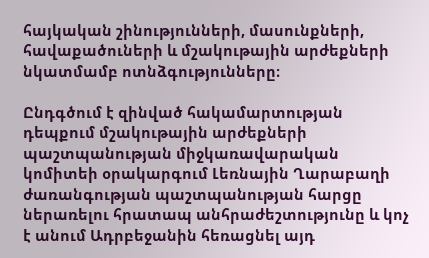հայկական շինությունների, մասունքների, հավաքածուների և մշակութային արժեքների նկատմամբ ոտնձգությունները։

Ընդգծում է զինված հակամարտության դեպքում մշակութային արժեքների պաշտպանության միջկառավարական կոմիտեի օրակարգում Լեռնային Ղարաբաղի ժառանգության պաշտպանության հարցը ներառելու հրատապ անհրաժեշտությունը և կոչ է անում Ադրբեջանին հեռացնել այդ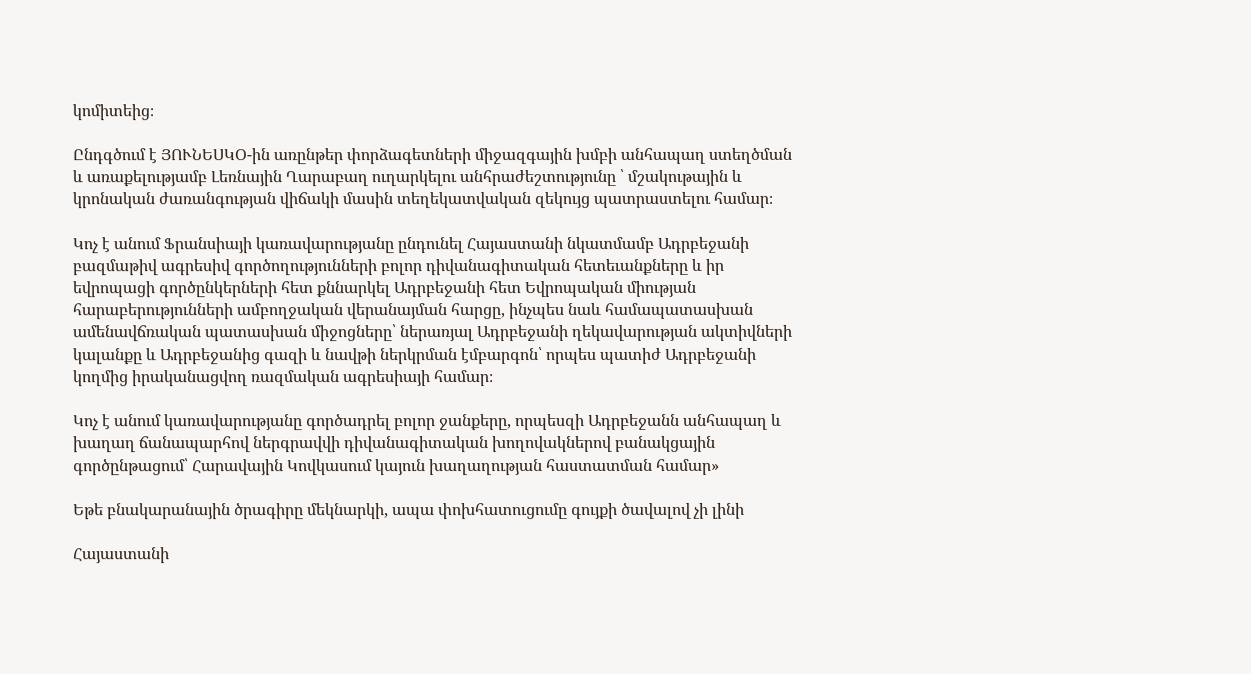կոմիտեից։

Ընդգծում է ՅՈՒՆԵՍԿՕ-ին առընթեր փորձագետների միջազգային խմբի անհապաղ ստեղծման և առաքելությամբ Լեռնային Ղարաբաղ ուղարկելու անհրաժեշտությունը ՝ մշակութային և կրոնական ժառանգության վիճակի մասին տեղեկատվական զեկույց պատրաստելու համար։

Կոչ է անում Ֆրանսիայի կառավարությանը ընդունել Հայաստանի նկատմամբ Ադրբեջանի բազմաթիվ ագրեսիվ գործողությունների բոլոր դիվանագիտական հետեւանքները և իր եվրոպացի գործընկերների հետ քննարկել Ադրբեջանի հետ Եվրոպական միության հարաբերությունների ամբողջական վերանայման հարցը, ինչպես նաև համապատասխան ամենավճռական պատասխան միջոցները՝ ներառյալ Ադրբեջանի ղեկավարության ակտիվների կալանքը և Ադրբեջանից գազի և նավթի ներկրման էմբարգոն՝ որպես պատիժ Ադրբեջանի կողմից իրականացվող ռազմական ագրեսիայի համար։

Կոչ է անում կառավարությանը գործադրել բոլոր ջանքերը, որպեսզի Ադրբեջանն անհապաղ և խաղաղ ճանապարհով ներգրավվի դիվանագիտական խողովակներով բանակցային գործընթացում՝ Հարավային Կովկասում կայուն խաղաղության հաստատման համար»

Եթե բնակարանային ծրագիրը մեկնարկի, ապա փոխհատուցումը գույքի ծավալով չի լինի

Հայաստանի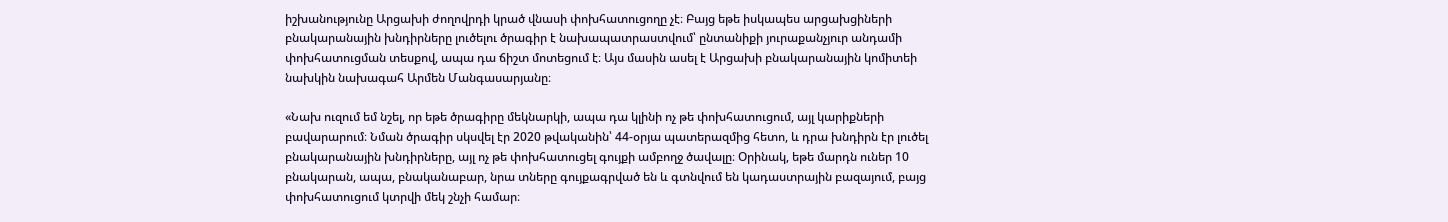իշխանությունը Արցախի ժողովրդի կրած վնասի փոխհատուցողը չէ։ Բայց եթե իսկապես արցախցիների բնակարանային խնդիրները լուծելու ծրագիր է նախապատրաստվում՝ ընտանիքի յուրաքանչյուր անդամի փոխհատուցման տեսքով, ապա դա ճիշտ մոտեցում է։ Այս մասին ասել է Արցախի բնակարանային կոմիտեի նախկին նախագահ Արմեն Մանգասարյանը։

«Նախ ուզում եմ նշել, որ եթե ծրագիրը մեկնարկի, ապա դա կլինի ոչ թե փոխհատուցում, այլ կարիքների բավարարում։ Նման ծրագիր սկսվել էր 2020 թվականին՝ 44-օրյա պատերազմից հետո, և դրա խնդիրն էր լուծել բնակարանային խնդիրները, այլ ոչ թե փոխհատուցել գույքի ամբողջ ծավալը։ Օրինակ, եթե մարդն ուներ 10 բնակարան, ապա, բնականաբար, նրա տները գույքագրված են և գտնվում են կադաստրային բազայում, բայց փոխհատուցում կտրվի մեկ շնչի համար։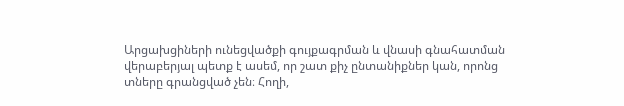Արցախցիների ունեցվածքի գույքագրման և վնասի գնահատման վերաբերյալ պետք է ասեմ, որ շատ քիչ ընտանիքներ կան, որոնց տները գրանցված չեն։ Հողի,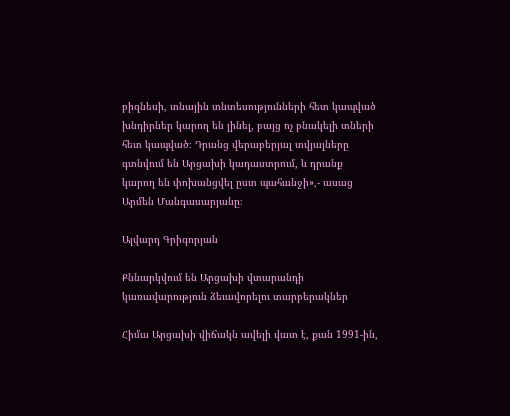բիզնեսի, տնային տնտեսությունների հետ կապված խնդիրներ կարող են լինել, բայց ոչ բնակելի տների հետ կապված։ Դրանց վերաբերյալ տվյալները գտնվում են Արցախի կադաստրում, և դրանք կարող են փոխանցվել ըստ պահանջի»,- ասաց Արմեն Մանգասարյանը։

Ալվարդ Գրիգորյան

Քննարկվում են Արցախի վտարանդի կառավարություն ձեւավորելու տարբերակներ

Հիմա Արցախի վիճակն ավելի վատ է, քան 1991-ին,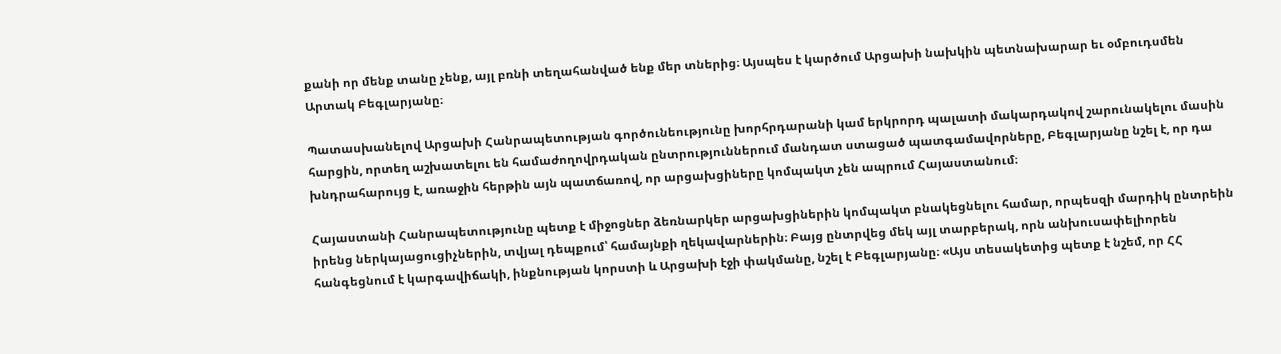քանի որ մենք տանը չենք, այլ բռնի տեղահանված ենք մեր տներից։ Այսպես է կարծում Արցախի նախկին պետնախարար եւ օմբուդսմեն Արտակ Բեգլարյանը։

Պատասխանելով Արցախի Հանրապետության գործունեությունը խորհրդարանի կամ երկրորդ պալատի մակարդակով շարունակելու մասին հարցին, որտեղ աշխատելու են համաժողովրդական ընտրություններում մանդատ ստացած պատգամավորները, Բեգլարյանը նշել է, որ դա խնդրահարույց է, առաջին հերթին այն պատճառով, որ արցախցիները կոմպակտ չեն ապրում Հայաստանում։

Հայաստանի Հանրապետությունը պետք է միջոցներ ձեռնարկեր արցախցիներին կոմպակտ բնակեցնելու համար, որպեսզի մարդիկ ընտրեին իրենց ներկայացուցիչներին, տվյալ դեպքում՝ համայնքի ղեկավարներին։ Բայց ընտրվեց մեկ այլ տարբերակ, որն անխուսափելիորեն հանգեցնում է կարգավիճակի, ինքնության կորստի և Արցախի էջի փակմանը, նշել է Բեգլարյանը։ «Այս տեսակետից պետք է նշեմ, որ ՀՀ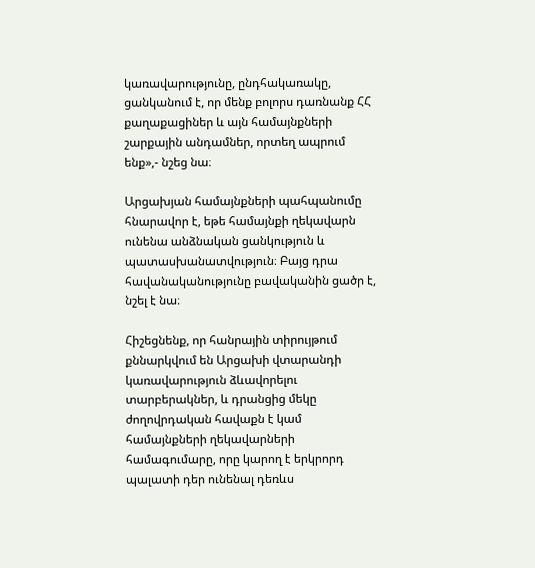կառավարությունը, ընդհակառակը, ցանկանում է, որ մենք բոլորս դառնանք ՀՀ քաղաքացիներ և այն համայնքների շարքային անդամներ, որտեղ ապրում ենք»,- նշեց նա։

Արցախյան համայնքների պահպանումը հնարավոր է, եթե համայնքի ղեկավարն ունենա անձնական ցանկություն և պատասխանատվություն։ Բայց դրա հավանականությունը բավականին ցածր է, նշել է նա։

Հիշեցնենք, որ հանրային տիրույթում քննարկվում են Արցախի վտարանդի կառավարություն ձևավորելու տարբերակներ, և դրանցից մեկը ժողովրդական հավաքն է կամ համայնքների ղեկավարների համագումարը, որը կարող է երկրորդ պալատի դեր ունենալ դեռևս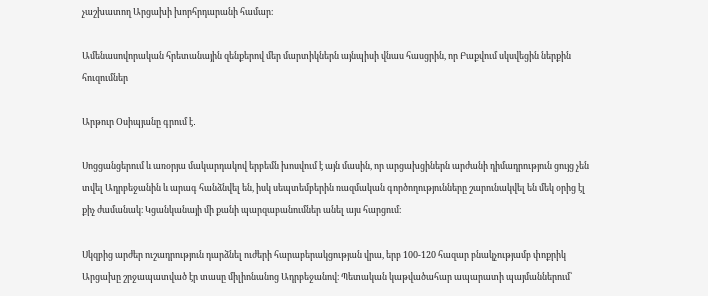չաշխատող Արցախի խորհրդարանի համար։

Ամենասովորական հրետանային զենքերով մեր մարտիկներն այնպիսի վնաս հասցրին, որ Բաքվում սկսվեցին ներքին հուզումներ

Արթուր Օսիպյանը գրում է․

Սոցցանցերում և առօրյա մակարդակով երբեմն խոսվում է այն մասին, որ արցախցիներն արժանի դիմադրություն ցույց չեն տվել Ադրբեջանին և արագ հանձնվել են, իսկ սեպտեմբերին ռազմական գործողությունները շարունակվել են մեկ օրից էլ քիչ ժամանակ։ Կցանկանայի մի քանի պարզաբանումներ անել այս հարցում։

Սկզբից արժեր ուշադրություն դարձնել ուժերի հարաբերակցության վրա, երբ 100-120 հազար բնակչությամբ փոքրիկ Արցախը շրջապատված էր տասը միլիոնանոց Ադրբեջանով։ Պետական կաթվածահար ապարատի պայմաններում՝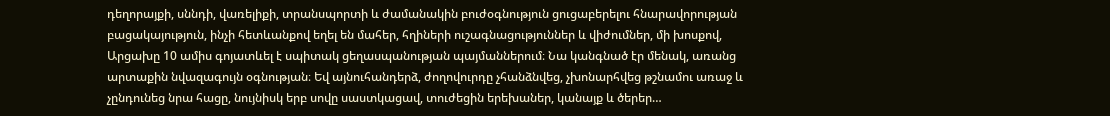դեղորայքի, սննդի, վառելիքի, տրանսպորտի և ժամանակին բուժօգնություն ցուցաբերելու հնարավորության բացակայություն, ինչի հետևանքով եղել են մահեր, հղիների ուշագնացություններ և վիժումներ, մի խոսքով, Արցախը 10 ամիս գոյատևել է սպիտակ ցեղասպանության պայմաններում։ Նա կանգնած էր մենակ, առանց արտաքին նվազագույն օգնության։ Եվ այնուհանդերձ, ժողովուրդը չհանձնվեց, չխոնարհվեց թշնամու առաջ և չընդունեց նրա հացը, նույնիսկ երբ սովը սաստկացավ, տուժեցին երեխաներ, կանայք և ծերեր…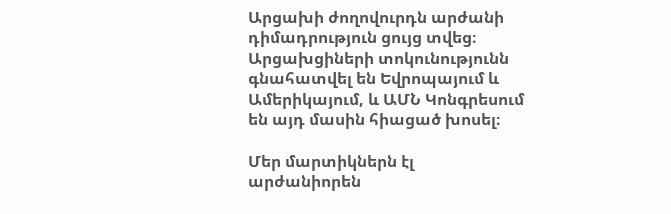Արցախի ժողովուրդն արժանի դիմադրություն ցույց տվեց։ Արցախցիների տոկունությունն գնահատվել են Եվրոպայում և Ամերիկայում, և ԱՄՆ Կոնգրեսում են այդ մասին հիացած խոսել։

Մեր մարտիկներն էլ արժանիորեն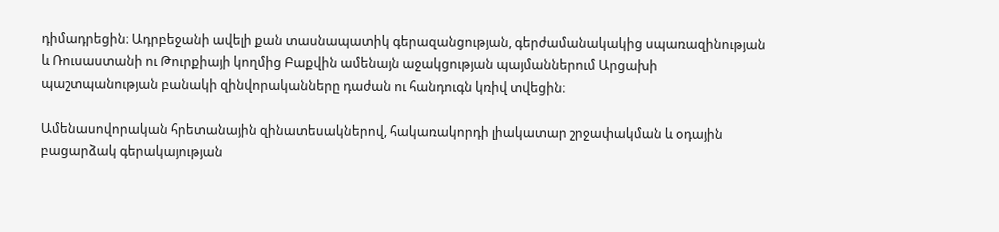դիմադրեցին։ Ադրբեջանի ավելի քան տասնապատիկ գերազանցության, գերժամանակակից սպառազինության և Ռուսաստանի ու Թուրքիայի կողմից Բաքվին ամենայն աջակցության պայմաններում Արցախի պաշտպանության բանակի զինվորականները դաժան ու հանդուգն կռիվ տվեցին։

Ամենասովորական հրետանային զինատեսակներով, հակառակորդի լիակատար շրջափակման և օդային բացարձակ գերակայության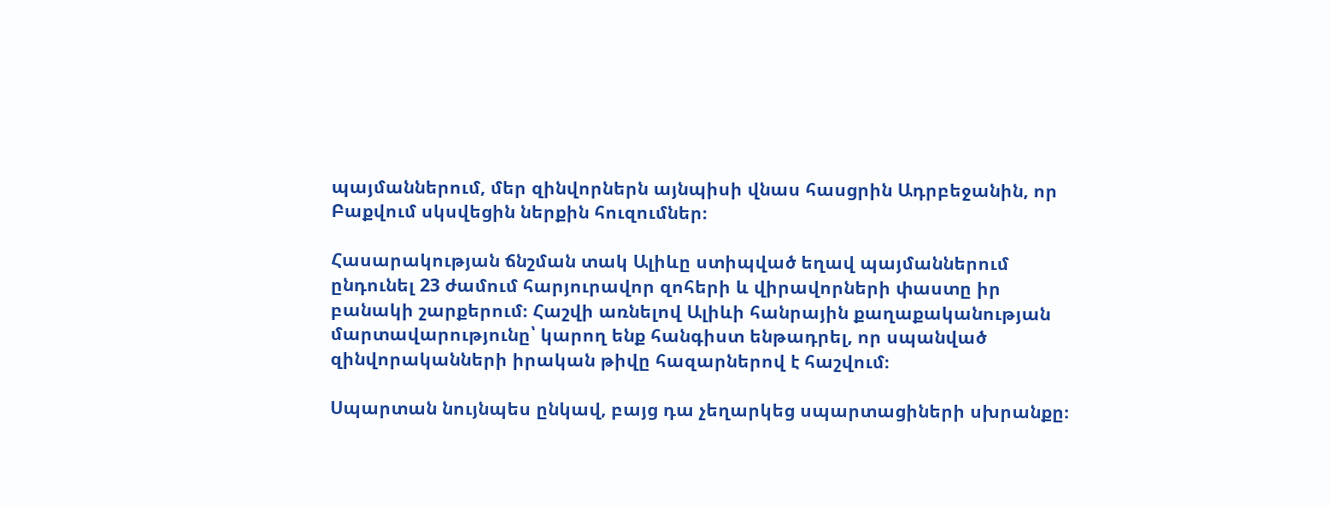պայմաններում, մեր զինվորներն այնպիսի վնաս հասցրին Ադրբեջանին, որ Բաքվում սկսվեցին ներքին հուզումներ։

Հասարակության ճնշման տակ Ալիևը ստիպված եղավ պայմաններում ընդունել 23 ժամում հարյուրավոր զոհերի և վիրավորների փաստը իր բանակի շարքերում։ Հաշվի առնելով Ալիևի հանրային քաղաքականության մարտավարությունը՝ կարող ենք հանգիստ ենթադրել, որ սպանված զինվորականների իրական թիվը հազարներով է հաշվում։

Սպարտան նույնպես ընկավ, բայց դա չեղարկեց սպարտացիների սխրանքը։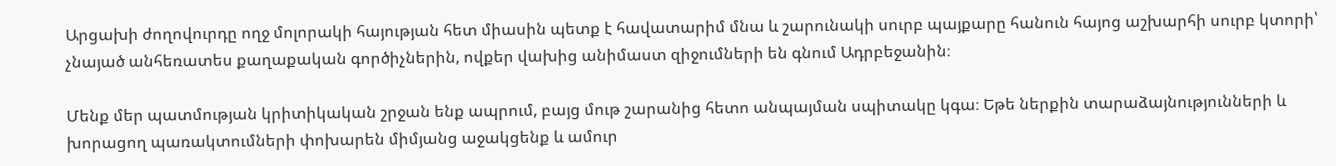Արցախի ժողովուրդը ողջ մոլորակի հայության հետ միասին պետք է հավատարիմ մնա և շարունակի սուրբ պայքարը հանուն հայոց աշխարհի սուրբ կտորի՝ չնայած անհեռատես քաղաքական գործիչներին, ովքեր վախից անիմաստ զիջումների են գնում Ադրբեջանին։

Մենք մեր պատմության կրիտիկական շրջան ենք ապրում, բայց մութ շարանից հետո անպայման սպիտակը կգա։ Եթե ներքին տարաձայնությունների և խորացող պառակտումների փոխարեն միմյանց աջակցենք և ամուր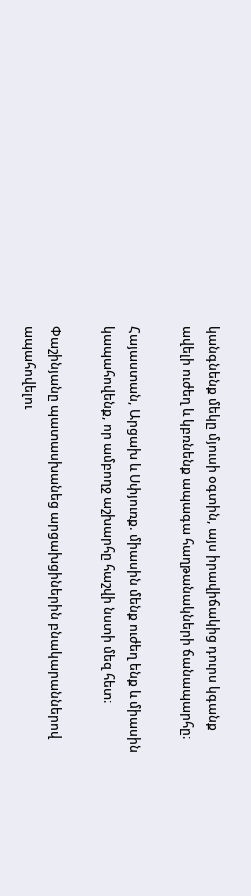կանգնենք մեկը մյուսի օգտին, այս իրավիճակից դուրս կգանք ավելի ուժեղ և կբռնենք ապագա հաղթանակների ճանապարհը։

Հայաստան, Արցախ և Սփյուռք. միասին մենք ուժեղ ենք և միասին կապահովենք, որ ամբողջ աշխարհը հաշվի նստի մեզ հետ։

Փաշինյանը պատասխանեց արցախցիներին բնակարաններով ապահովելու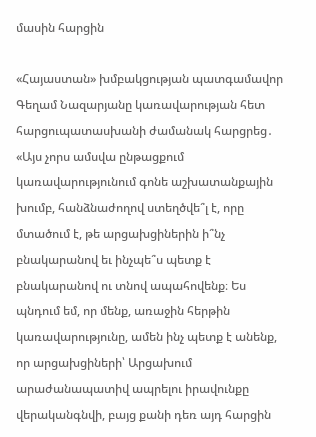մասին հարցին

«Հայաստան» խմբակցության պատգամավոր Գեղամ Նազարյանը կառավարության հետ հարցուպատասխանի ժամանակ հարցրեց․ «Այս չորս ամսվա ընթացքում կառավարությունում գոնե աշխատանքային խումբ, հանձնաժողով ստեղծվե՞լ է, որը մտածում է, թե արցախցիներին ի՞նչ բնակարանով եւ ինչպե՞ս պետք է բնակարանով ու տնով ապահովենք։ Ես պնդում եմ, որ մենք, առաջին հերթին կառավարությունը, ամեն ինչ պետք է անենք, որ արցախցիների՝ Արցախում արաժանապատիվ ապրելու իրավունքը վերականգնվի, բայց քանի դեռ այդ հարցին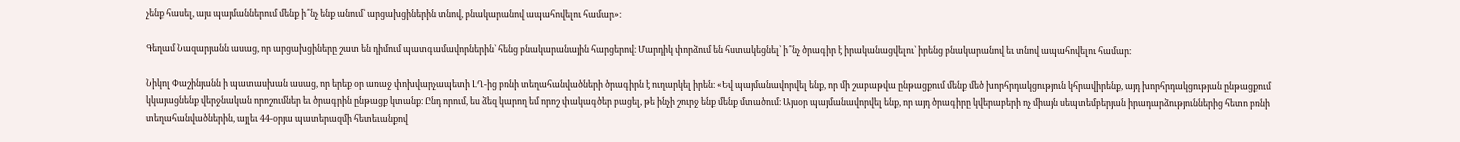չենք հասել, այս պայմաններում մենք ի՞նչ ենք անում՝ արցախցիներին տնով, բնակարանով ապահովելու համար»։

Գեղամ Նազարյանն ասաց, որ արցախցիները շատ են դիմում պատգամավորներին՝ հենց բնակարանային հարցերով։ Մարդիկ փորձում են հստակեցնել՝ ի՞նչ ծրագիր է իրականացվելու՝ իրենց բնակարանով եւ տնով ապահովելու համար։

Նիկոլ Փաշինյանն ի պատասխան ասաց, որ երեք օր առաջ փոխվարչապետի ԼՂ-ից բռնի տեղահանվածների ծրագիրն է ուղարկել իրեն։ «Եվ պայմանավորվել ենք, որ մի շաբաթվա ընթացքում մենք մեծ խորհրդակցություն կհրավիրենք, այդ խորհրդակցության ընթացքում կկայացնենք վերջնական որոշումներ եւ ծրագրին ընթացք կտանք։ Ընդ որում, ես ձեզ կարող եմ որոշ փակագծեր բացել, թե ինչի շուրջ ենք մենք մտածում։ Այսօր պայմանավորվել ենք, որ այդ ծրագիրը կվերաբերի ոչ միայն սեպտեմբերյան իրադարձություններից հետո բռնի տեղահանվածներին, այլեւ 44-օրյա պատերազմի հետեւանքով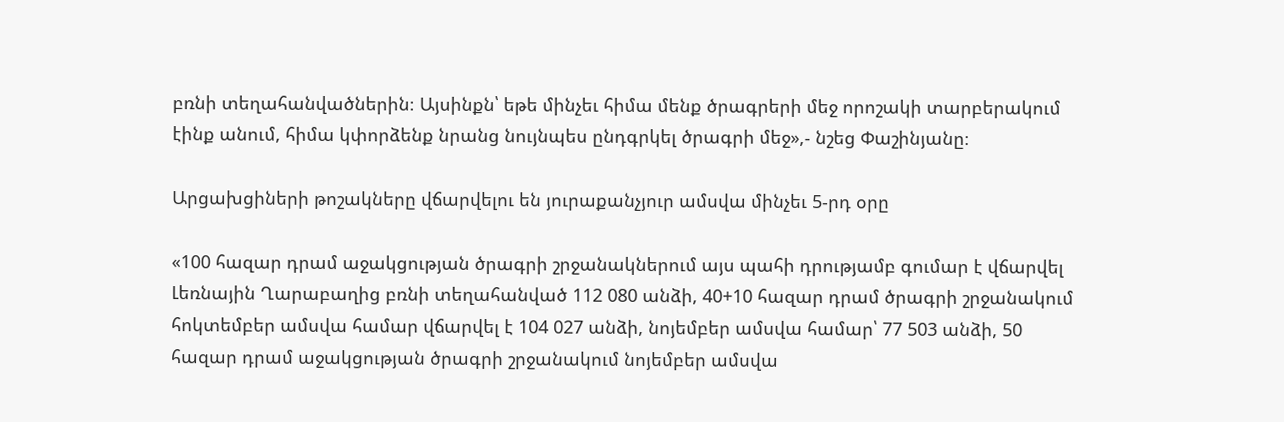բռնի տեղահանվածներին։ Այսինքն՝ եթե մինչեւ հիմա մենք ծրագրերի մեջ որոշակի տարբերակում էինք անում, հիմա կփորձենք նրանց նույնպես ընդգրկել ծրագրի մեջ»,- նշեց Փաշինյանը։

Արցախցիների թոշակները վճարվելու են յուրաքանչյուր ամսվա մինչեւ 5-րդ օրը

«100 հազար դրամ աջակցության ծրագրի շրջանակներում այս պահի դրությամբ գումար է վճարվել Լեռնային Ղարաբաղից բռնի տեղահանված 112 080 անձի, 40+10 հազար դրամ ծրագրի շրջանակում հոկտեմբեր ամսվա համար վճարվել է 104 027 անձի, նոյեմբեր ամսվա համար՝ 77 503 անձի, 50 հազար դրամ աջակցության ծրագրի շրջանակում նոյեմբեր ամսվա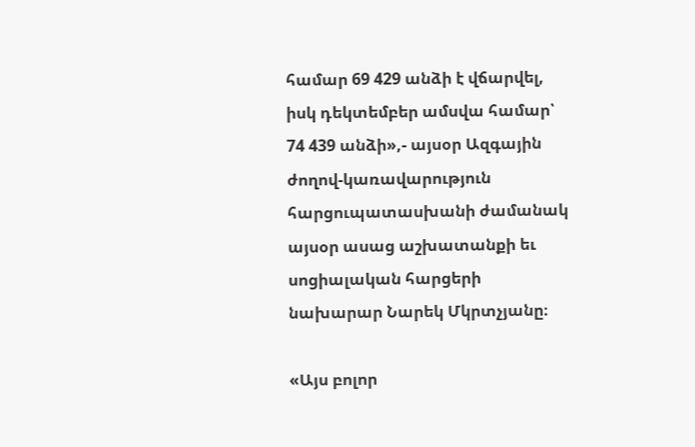համար 69 429 անձի է վճարվել, իսկ դեկտեմբեր ամսվա համար՝ 74 439 անձի»,- այսօր Ազգային ժողով-կառավարություն հարցուպատասխանի ժամանակ այսօր ասաց աշխատանքի եւ սոցիալական հարցերի նախարար Նարեկ Մկրտչյանը։

«Այս բոլոր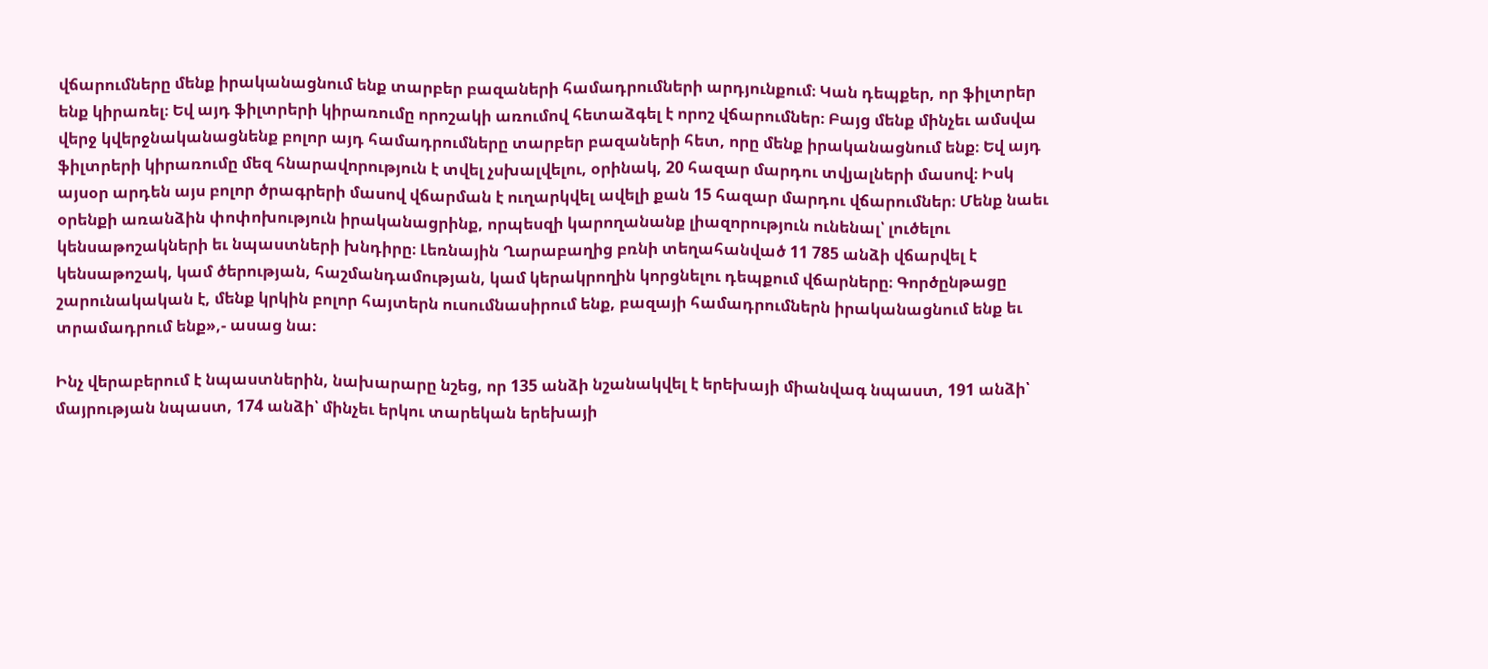վճարումները մենք իրականացնում ենք տարբեր բազաների համադրումների արդյունքում։ Կան դեպքեր, որ ֆիլտրեր ենք կիրառել։ Եվ այդ ֆիլտրերի կիրառումը որոշակի առումով հետաձգել է որոշ վճարումներ։ Բայց մենք մինչեւ ամսվա վերջ կվերջնականացնենք բոլոր այդ համադրումները տարբեր բազաների հետ, որը մենք իրականացնում ենք։ Եվ այդ ֆիլտրերի կիրառումը մեզ հնարավորություն է տվել չսխալվելու, օրինակ, 20 հազար մարդու տվյալների մասով։ Իսկ այսօր արդեն այս բոլոր ծրագրերի մասով վճարման է ուղարկվել ավելի քան 15 հազար մարդու վճարումներ։ Մենք նաեւ օրենքի առանձին փոփոխություն իրականացրինք, որպեսզի կարողանանք լիազորություն ունենալ՝ լուծելու կենսաթոշակների եւ նպաստների խնդիրը։ Լեռնային Ղարաբաղից բռնի տեղահանված 11 785 անձի վճարվել է կենսաթոշակ, կամ ծերության, հաշմանդամության, կամ կերակրողին կորցնելու դեպքում վճարները։ Գործընթացը շարունակական է, մենք կրկին բոլոր հայտերն ուսումնասիրում ենք, բազայի համադրումներն իրականացնում ենք եւ տրամադրում ենք»,- ասաց նա։

Ինչ վերաբերում է նպաստներին, նախարարը նշեց, որ 135 անձի նշանակվել է երեխայի միանվագ նպաստ, 191 անձի՝ մայրության նպաստ, 174 անձի՝ մինչեւ երկու տարեկան երեխայի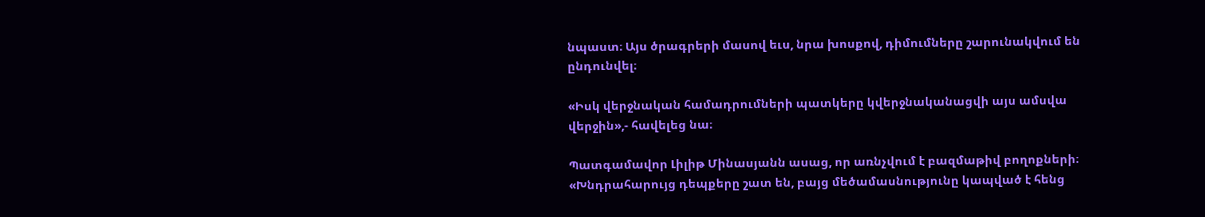նպաստ։ Այս ծրագրերի մասով եւս, նրա խոսքով, դիմումները շարունակվում են ընդունվել։

«Իսկ վերջնական համադրումների պատկերը կվերջնականացվի այս ամսվա վերջին»,- հավելեց նա։

Պատգամավոր Լիլիթ Մինասյանն ասաց, որ առնչվում է բազմաթիվ բողոքների։ «Խնդրահարույց դեպքերը շատ են, բայց մեծամասնությունը կապված է հենց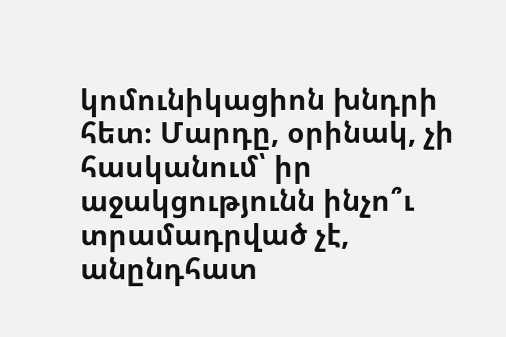կոմունիկացիոն խնդրի հետ։ Մարդը, օրինակ, չի հասկանում՝ իր աջակցությունն ինչո՞ւ տրամադրված չէ, անընդհատ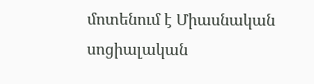մոտենում է Միասնական սոցիալական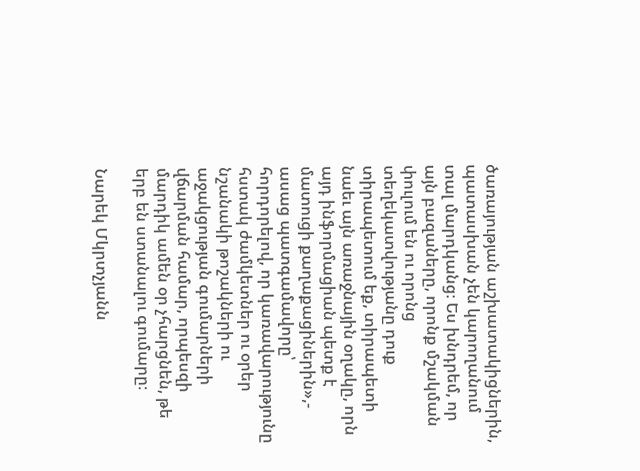ծառայության աշխատակիցներին, պատասխան չեն կարողանում տալ մարդկանց։ Ես խնդրեմ, որ այն բազաները, որոնք մշակման փուլում են ու որոնց տեղեկատվությանը դուք տիրապետում եք, տիրապետի նաեւ այն առաջնային օղակը, որն այդ ինֆորմացիան պետք է մատուցի քաղաքացիներին»,- ասաց պատգամավորը՝ հորդորելով, որ կառավարությունը հստակ ժամկետներ ու օրեր նշանակի թոշակների ու աջակցության գումարների վճարման համար, որպեսզի մարդիկ ամեն օր չհարցնեն, թե երբ են ստանալու գումարը։

Նարեկ Մկրտչյանն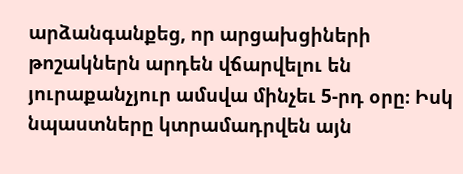արձանգանքեց, որ արցախցիների թոշակներն արդեն վճարվելու են յուրաքանչյուր ամսվա մինչեւ 5-րդ օրը։ Իսկ նպաստները կտրամադրվեն այն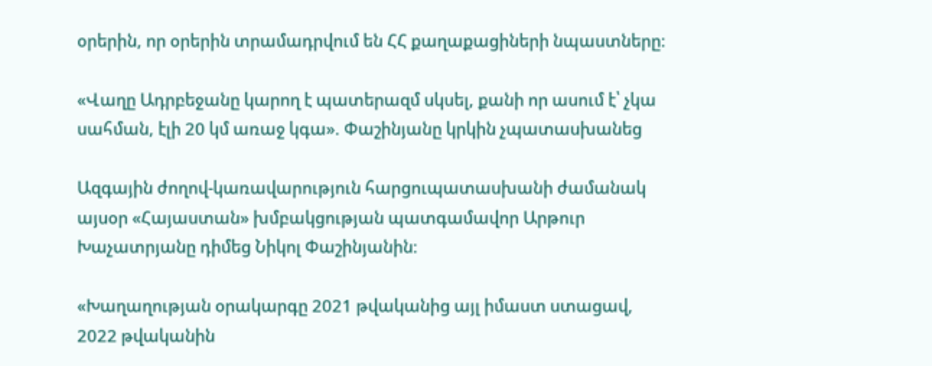օրերին, որ օրերին տրամադրվում են ՀՀ քաղաքացիների նպաստները։

«Վաղը Ադրբեջանը կարող է պատերազմ սկսել, քանի որ ասում է՝ չկա սահման, էլի 20 կմ առաջ կգա». Փաշինյանը կրկին չպատասխանեց

Ազգային ժողով-կառավարություն հարցուպատասխանի ժամանակ այսօր «Հայաստան» խմբակցության պատգամավոր Արթուր Խաչատրյանը դիմեց Նիկոլ Փաշինյանին։

«Խաղաղության օրակարգը 2021 թվականից այլ իմաստ ստացավ, 2022 թվականին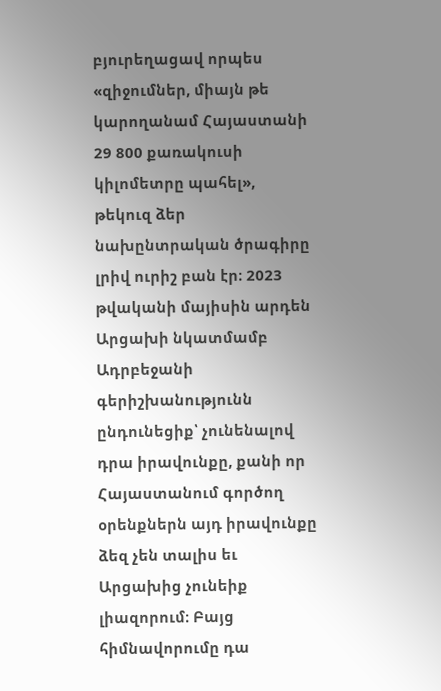բյուրեղացավ որպես «զիջումներ, միայն թե կարողանամ Հայաստանի 29 800 քառակուսի կիլոմետրը պահել», թեկուզ ձեր նախընտրական ծրագիրը լրիվ ուրիշ բան էր։ 2023 թվականի մայիսին արդեն Արցախի նկատմամբ Ադրբեջանի գերիշխանությունն ընդունեցիք՝ չունենալով դրա իրավունքը, քանի որ Հայաստանում գործող օրենքներն այդ իրավունքը ձեզ չեն տալիս եւ Արցախից չունեիք լիազորում։ Բայց հիմնավորումը դա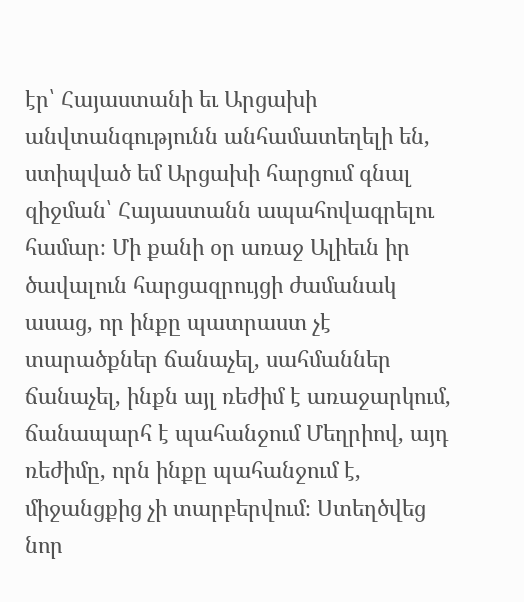էր՝ Հայաստանի եւ Արցախի անվտանգությունն անհամատեղելի են, ստիպված եմ Արցախի հարցում գնալ զիջման՝ Հայաստանն ապահովագրելու համար։ Մի քանի օր առաջ Ալիեւն իր ծավալուն հարցազրույցի ժամանակ ասաց, որ ինքը պատրաստ չէ տարածքներ ճանաչել, սահմաններ ճանաչել, ինքն այլ ռեժիմ է առաջարկում, ճանապարհ է պահանջում Մեղրիով, այդ ռեժիմը, որն ինքը պահանջում է, միջանցքից չի տարբերվում։ Ստեղծվեց նոր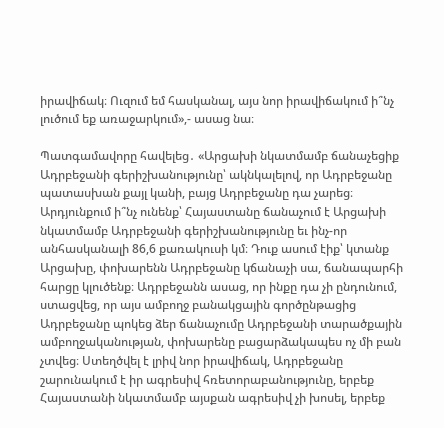իրավիճակ։ Ուզում եմ հասկանալ, այս նոր իրավիճակում ի՞նչ լուծում եք առաջարկում»,- ասաց նա։

Պատգամավորը հավելեց․ «Արցախի նկատմամբ ճանաչեցիք Ադրբեջանի գերիշխանությունը՝ ակնկալելով, որ Ադրբեջանը պատասխան քայլ կանի, բայց Ադրբեջանը դա չարեց։ Արդյունքում ի՞նչ ունենք՝ Հայաստանը ճանաչում է Արցախի նկատմամբ Ադրբեջանի գերիշխանությունը եւ ինչ-որ անհասկանալի 86,6 քառակուսի կմ։ Դուք ասում էիք՝ կտանք Արցախը, փոխարենն Ադրբեջանը կճանաչի սա, ճանապարհի հարցը կլուծենք։ Ադրբեջանն ասաց, որ ինքը դա չի ընդունում, ստացվեց, որ այս ամբողջ բանակցային գործընթացից Ադրբեջանը պոկեց ձեր ճանաչումը Ադրբեջանի տարածքային ամբողջականության, փոխարենը բացարձակապես ոչ մի բան չտվեց։ Ստեղծվել է լրիվ նոր իրավիճակ, Ադրբեջանը շարունակում է իր ագրեսիվ հռետորաբանությունը, երբեք Հայաստանի նկատմամբ այսքան ագրեսիվ չի խոսել, երբեք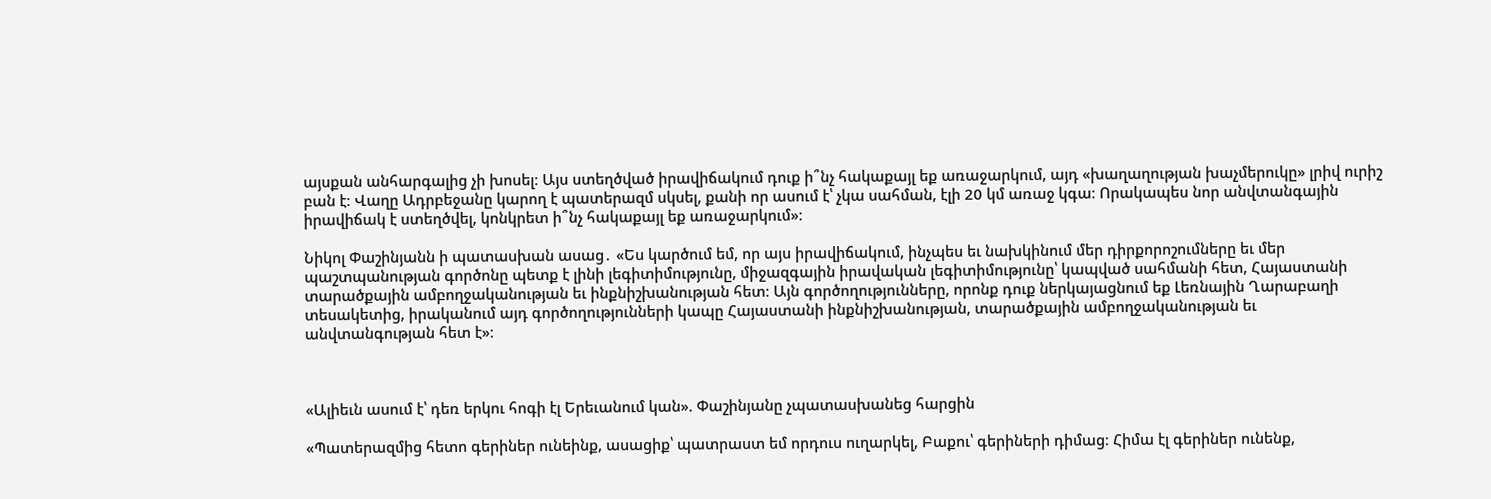այսքան անհարգալից չի խոսել։ Այս ստեղծված իրավիճակում դուք ի՞նչ հակաքայլ եք առաջարկում, այդ «խաղաղության խաչմերուկը» լրիվ ուրիշ բան է։ Վաղը Ադրբեջանը կարող է պատերազմ սկսել, քանի որ ասում է՝ չկա սահման, էլի 20 կմ առաջ կգա։ Որակապես նոր անվտանգային իրավիճակ է ստեղծվել, կոնկրետ ի՞նչ հակաքայլ եք առաջարկում»։

Նիկոլ Փաշինյանն ի պատասխան ասաց․ «Ես կարծում եմ, որ այս իրավիճակում, ինչպես եւ նախկինում մեր դիրքորոշումները եւ մեր պաշտպանության գործոնը պետք է լինի լեգիտիմությունը, միջազգային իրավական լեգիտիմությունը՝ կապված սահմանի հետ, Հայաստանի տարածքային ամբողջականության եւ ինքնիշխանության հետ։ Այն գործողությունները, որոնք դուք ներկայացնում եք Լեռնային Ղարաբաղի տեսակետից, իրականում այդ գործողությունների կապը Հայաստանի ինքնիշխանության, տարածքային ամբողջականության եւ անվտանգության հետ է»։



«Ալիեւն ասում է՝ դեռ երկու հոգի էլ Երեւանում կան». Փաշինյանը չպատասխանեց հարցին

«Պատերազմից հետո գերիներ ունեինք, ասացիք՝ պատրաստ եմ որդուս ուղարկել, Բաքու՝ գերիների դիմաց։ Հիմա էլ գերիներ ունենք,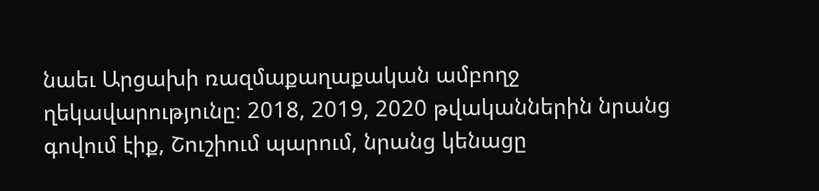նաեւ Արցախի ռազմաքաղաքական ամբողջ ղեկավարությունը։ 2018, 2019, 2020 թվականներին նրանց գովում էիք, Շուշիում պարում, նրանց կենացը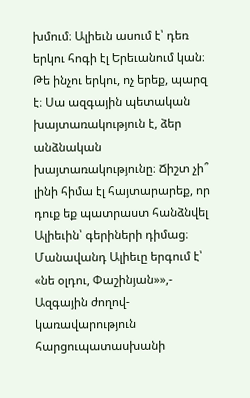խմում։ Ալիեւն ասում է՝ դեռ երկու հոգի էլ Երեւանում կան։ Թե ինչու երկու, ոչ երեք, պարզ է։ Սա ազգային պետական խայտառակություն է, ձեր անձնական խայտառակությունը։ Ճիշտ չի՞ լինի հիմա էլ հայտարարեք, որ դուք եք պատրաստ հանձնվել Ալիեւին՝ գերիների դիմաց։ Մանավանդ Ալիեւը երգում է՝ «նե օլդու, Փաշինյան»»,- Ազգային ժողով-կառավարություն հարցուպատասխանի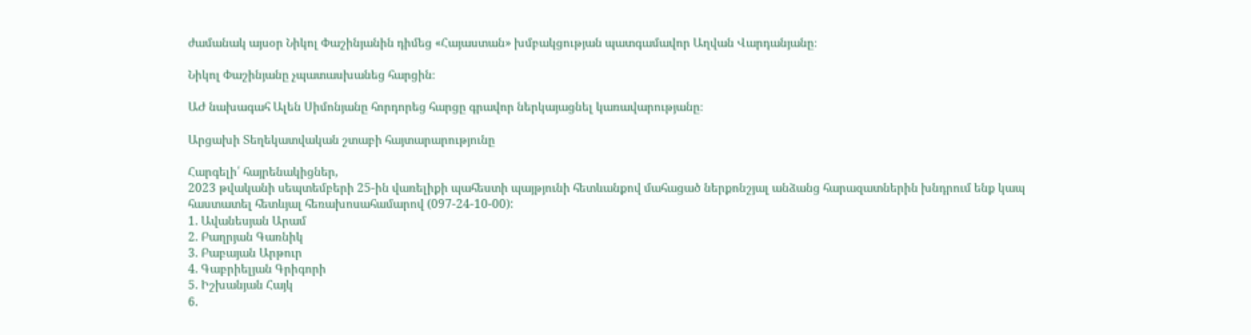ժամանակ այսօր Նիկոլ Փաշինյանին դիմեց «Հայաստան» խմբակցության պատգամավոր Աղվան Վարդանյանը։

Նիկոլ Փաշինյանը չպատասխանեց հարցին։

ԱԺ նախագահ Ալեն Սիմոնյանը հորդորեց հարցը գրավոր ներկայացնել կառավարությանը։

Արցախի Տեղեկատվական շտաբի հայտարարությունը

Հարգելի՛ հայրենակիցներ,
2023 թվականի սեպտեմբերի 25-ին վառելիքի պահեստի պայթյունի հետևանքով մահացած ներքոնշյալ անձանց հարազատներին խնդրում ենք կապ հաստատել հետևյալ հեռախոսահամարով (097-24-10-00):
1. Ավանեսյան Արամ
2. Բաղրյան Գառնիկ
3. Բաբայան Արթուր
4. Գաբրիելյան Գրիգորի
5. Իշխանյան Հայկ
6.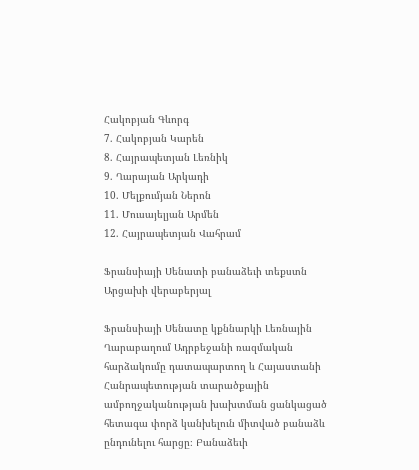Հակոբյան Գևորգ
7. Հակոբյան Կարեն
8. Հայրապետյան Լեռնիկ
9. Ղարայան Արկադի
10. Մելքումյան Ներոն
11. Մուսայելյան Արմեն
12. Հայրապետյան Վահրամ

Ֆրանսիայի Սենատի բանաձեւի տեքստն Արցախի վերաբերյալ

Ֆրանսիայի Սենատը կքննարկի Լեռնային Ղարաբաղում Ադրբեջանի ռազմական հարձակումը դատապարտող և Հայաստանի Հանրապետության տարածքային ամբողջականության խախտման ցանկացած հետագա փորձ կանխելուն միտված բանաձև ընդունելու հարցը։ Բանաձեւի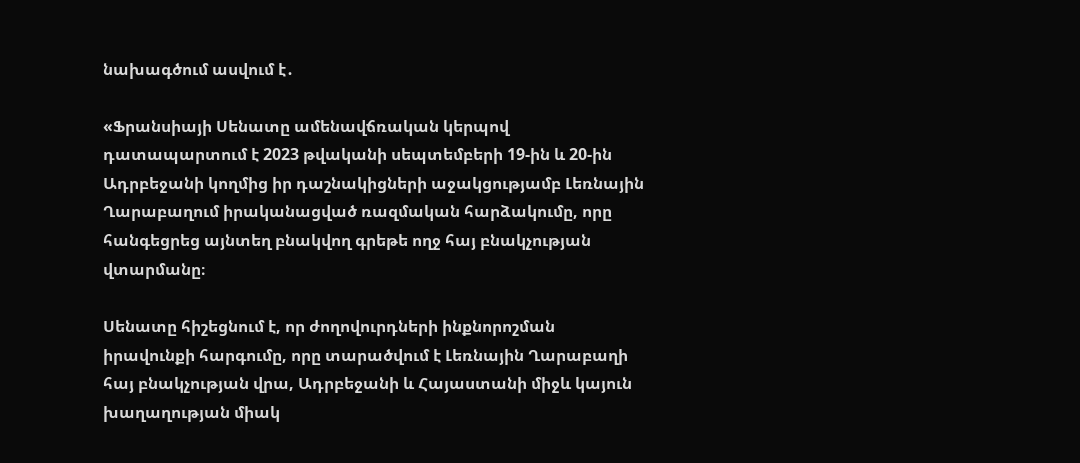նախագծում ասվում է․

«Ֆրանսիայի Սենատը ամենավճռական կերպով դատապարտում է 2023 թվականի սեպտեմբերի 19-ին և 20-ին Ադրբեջանի կողմից իր դաշնակիցների աջակցությամբ Լեռնային Ղարաբաղում իրականացված ռազմական հարձակումը, որը հանգեցրեց այնտեղ բնակվող գրեթե ողջ հայ բնակչության վտարմանը։

Սենատը հիշեցնում է, որ ժողովուրդների ինքնորոշման իրավունքի հարգումը, որը տարածվում է Լեռնային Ղարաբաղի հայ բնակչության վրա, Ադրբեջանի և Հայաստանի միջև կայուն խաղաղության միակ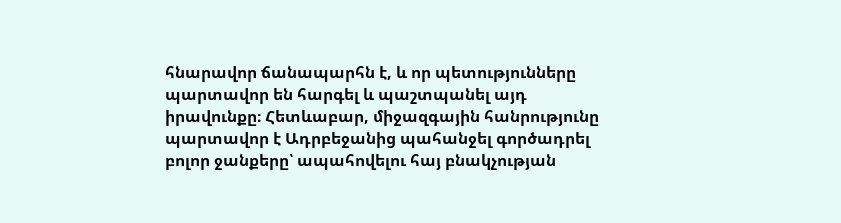հնարավոր ճանապարհն է, և որ պետությունները պարտավոր են հարգել և պաշտպանել այդ իրավունքը։ Հետևաբար, միջազգային հանրությունը պարտավոր է Ադրբեջանից պահանջել գործադրել բոլոր ջանքերը՝ ապահովելու հայ բնակչության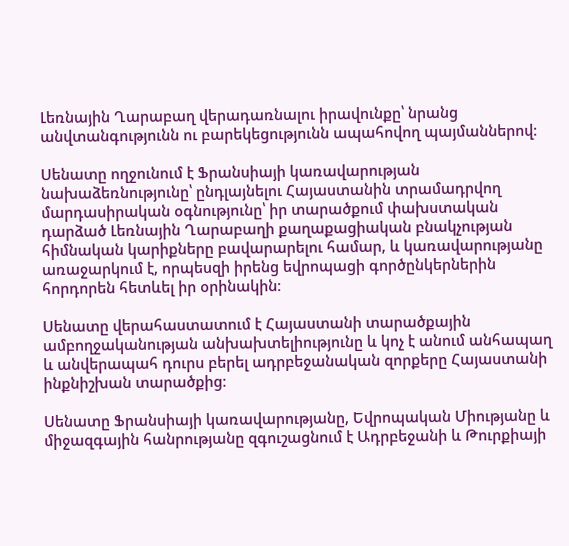Լեռնային Ղարաբաղ վերադառնալու իրավունքը՝ նրանց անվտանգությունն ու բարեկեցությունն ապահովող պայմաններով։

Սենատը ողջունում է Ֆրանսիայի կառավարության նախաձեռնությունը՝ ընդլայնելու Հայաստանին տրամադրվող մարդասիրական օգնությունը՝ իր տարածքում փախստական դարձած Լեռնային Ղարաբաղի քաղաքացիական բնակչության հիմնական կարիքները բավարարելու համար, և կառավարությանը առաջարկում է, որպեսզի իրենց եվրոպացի գործընկերներին հորդորեն հետևել իր օրինակին։

Սենատը վերահաստատում է Հայաստանի տարածքային ամբողջականության անխախտելիությունը և կոչ է անում անհապաղ և անվերապահ դուրս բերել ադրբեջանական զորքերը Հայաստանի ինքնիշխան տարածքից։

Սենատը Ֆրանսիայի կառավարությանը, Եվրոպական Միությանը և միջազգային հանրությանը զգուշացնում է Ադրբեջանի և Թուրքիայի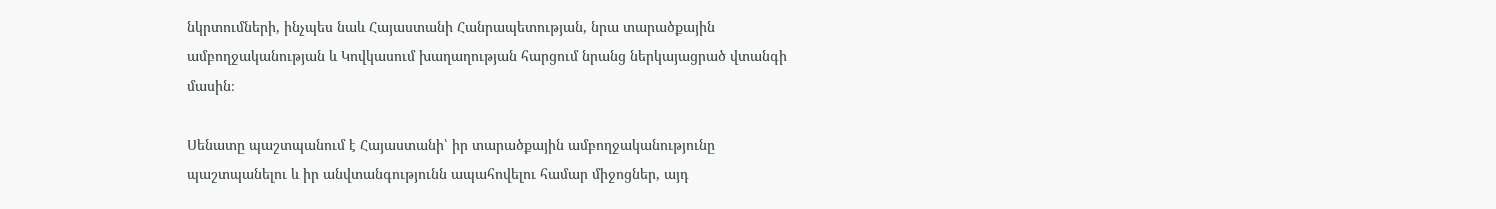նկրտումների, ինչպես նաև Հայաստանի Հանրապետության, նրա տարածքային ամբողջականության և Կովկասում խաղաղության հարցում նրանց ներկայացրած վտանգի մասին։

Սենատը պաշտպանում է Հայաստանի՝ իր տարածքային ամբողջականությունը պաշտպանելու և իր անվտանգությունն ապահովելու համար միջոցներ, այդ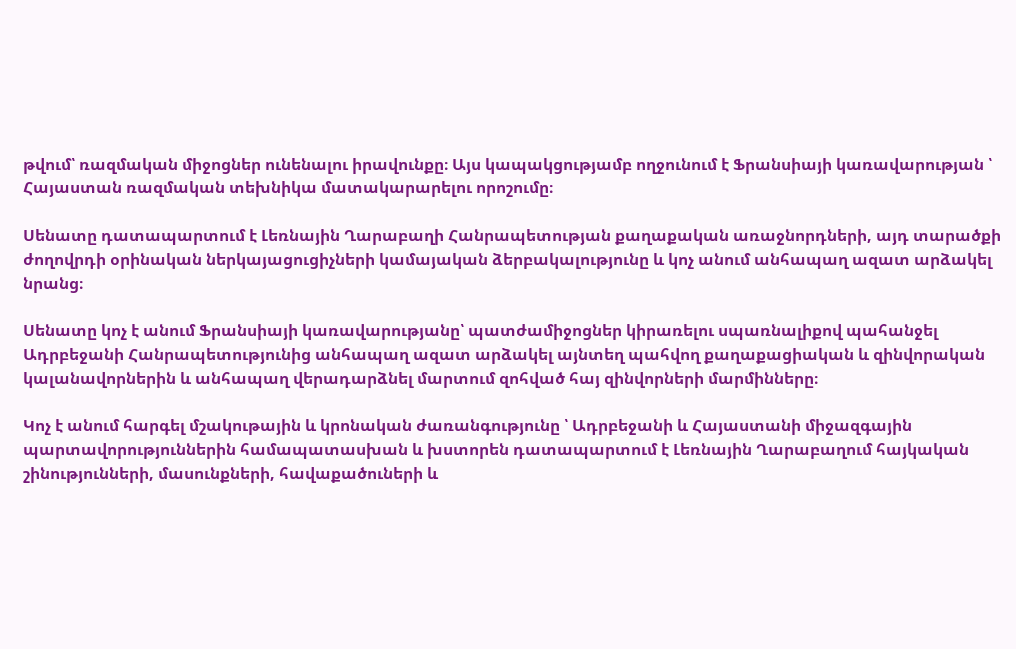թվում՝ ռազմական միջոցներ ունենալու իրավունքը։ Այս կապակցությամբ ողջունում է Ֆրանսիայի կառավարության ՝ Հայաստան ռազմական տեխնիկա մատակարարելու որոշումը։

Սենատը դատապարտում է Լեռնային Ղարաբաղի Հանրապետության քաղաքական առաջնորդների, այդ տարածքի ժողովրդի օրինական ներկայացուցիչների կամայական ձերբակալությունը և կոչ անում անհապաղ ազատ արձակել նրանց։

Սենատը կոչ է անում Ֆրանսիայի կառավարությանը՝ պատժամիջոցներ կիրառելու սպառնալիքով պահանջել Ադրբեջանի Հանրապետությունից անհապաղ ազատ արձակել այնտեղ պահվող քաղաքացիական և զինվորական կալանավորներին և անհապաղ վերադարձնել մարտում զոհված հայ զինվորների մարմինները։

Կոչ է անում հարգել մշակութային և կրոնական ժառանգությունը ՝ Ադրբեջանի և Հայաստանի միջազգային պարտավորություններին համապատասխան և խստորեն դատապարտում է Լեռնային Ղարաբաղում հայկական շինությունների, մասունքների, հավաքածուների և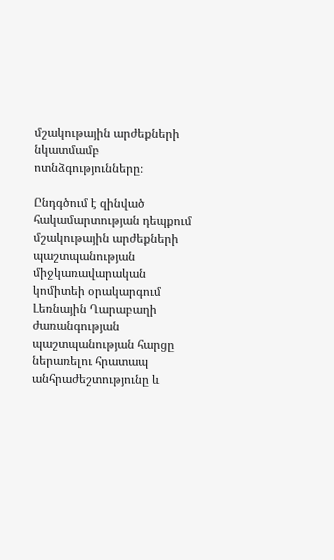մշակութային արժեքների նկատմամբ ոտնձգությունները։

Ընդգծում է զինված հակամարտության դեպքում մշակութային արժեքների պաշտպանության միջկառավարական կոմիտեի օրակարգում Լեռնային Ղարաբաղի ժառանգության պաշտպանության հարցը ներառելու հրատապ անհրաժեշտությունը և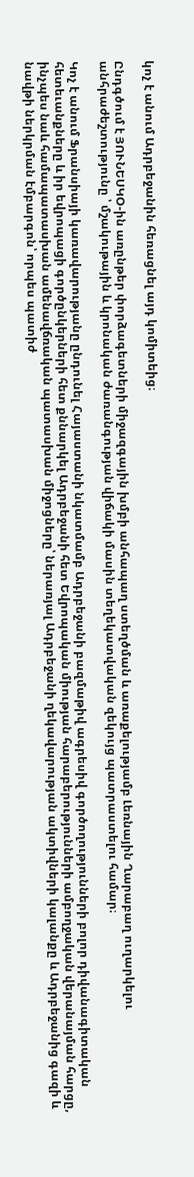կոչ է անում Ադրբեջանին հեռացնել այդ կոմիտեից։

Ընդգծում է ՅՈՒՆԵՍԿՕ-ին առընթեր փորձագետների միջազգային խմբի անհապաղ ստեղծման և առաքելությամբ Լեռնային Ղարաբաղ ուղարկելու անհրաժեշտությունը ՝ մշակութային և կրոնական ժառանգության վիճակի մասին տեղեկատվական զեկույց պատրաստելու համար։

Կոչ է անում Ֆրանսիայի կառավարությանը ընդունել Հայաստանի նկատմամբ Ադրբեջանի բազմաթիվ ագրեսիվ գործողությունների բոլոր դիվանագիտական հետեւանքները և իր եվրոպացի գործընկերների հետ քննարկել Ադրբեջանի հետ Եվրոպական միության հարաբերությունների ամբողջական վերանայման հարցը, ինչպես նաև համապատասխան ամենավճռական պատասխան միջոցները՝ ներառյալ Ադրբեջանի ղեկավարության ակտիվների կալանքը և Ադրբեջանից գազի և նավթի ներկրման էմբարգոն՝ որպես պատիժ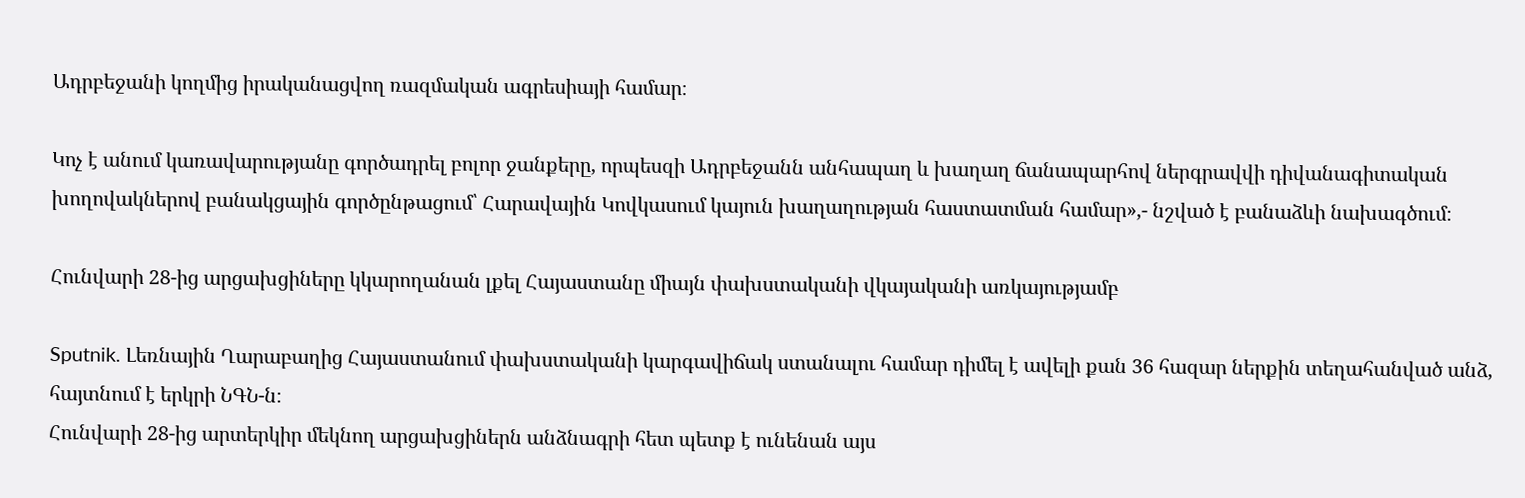Ադրբեջանի կողմից իրականացվող ռազմական ագրեսիայի համար։

Կոչ է անում կառավարությանը գործադրել բոլոր ջանքերը, որպեսզի Ադրբեջանն անհապաղ և խաղաղ ճանապարհով ներգրավվի դիվանագիտական խողովակներով բանակցային գործընթացում՝ Հարավային Կովկասում կայուն խաղաղության հաստատման համար»,- նշված է բանաձևի նախագծում։

Հունվարի 28-ից արցախցիները կկարողանան լքել Հայաստանը միայն փախստականի վկայականի առկայությամբ

Sputnik. Լեռնային Ղարաբաղից Հայաստանում փախստականի կարգավիճակ ստանալու համար դիմել է ավելի քան 36 հազար ներքին տեղահանված անձ, հայտնում է երկրի ՆԳՆ-ն։
Հունվարի 28-ից արտերկիր մեկնող արցախցիներն անձնագրի հետ պետք է ունենան այս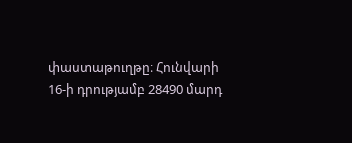փաստաթուղթը։ Հունվարի 16-ի դրությամբ 28490 մարդ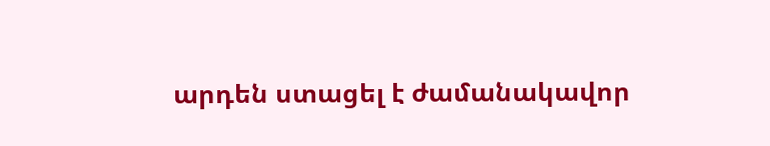արդեն ստացել է ժամանակավոր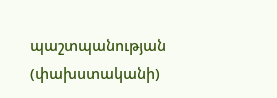պաշտպանության (փախստականի)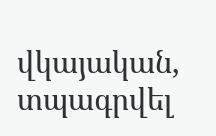վկայական, տպագրվել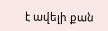է ավելի քան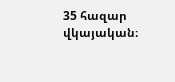35 հազար վկայական։